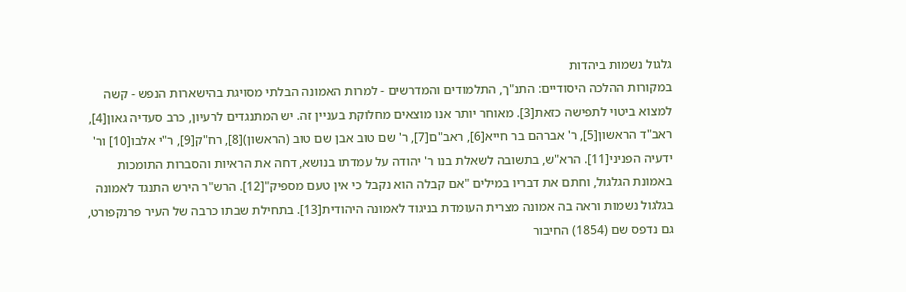גלגול נשמות ביהדות
במקורות ההלכה היסודיים: התנ"ך, התלמודים והמדרשים - למרות האמונה הבלתי מסויגת בהישארות הנפש - קשה למצוא ביטוי לתפישה כזאת[3]. מאוחר יותר אנו מוצאים מחלוקת בעניין זה. יש המתנגדים לרעיון, כרב סעדיה גאון[4], ראב"ד הראשון[5], ר' אברהם בר חייא[6], ראב"ם[7], ר' שם טוב אבן שם טוב (הראשון)[8], רח"ק[9], ר"י אלבו[10] ור' ידעיה הפניני[11]. הרא"ש, בתשובה לשאלת בנו ר' יהודה על עמדתו בנושא, דחה את הראיות והסברות התומכות באמונת הגלגול, וחתם את דבריו במילים "אם קבלה הוא נקבל כי אין טעם מספיק"[12]. הרש"ר הירש התנגד לאמונה בגלגול נשמות וראה בה אמונה מצרית העומדת בניגוד לאמונה היהודית[13]. בתחילת שבתו כרבה של העיר פרנקפורט, גם נדפס שם (1854) החיבור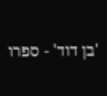'בן דוד' - ספרו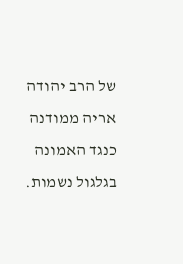של הרב יהודה אריה ממודנה כנגד האמונה בגלגול נשמות.